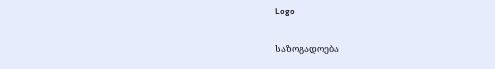Logo

საზოგადოება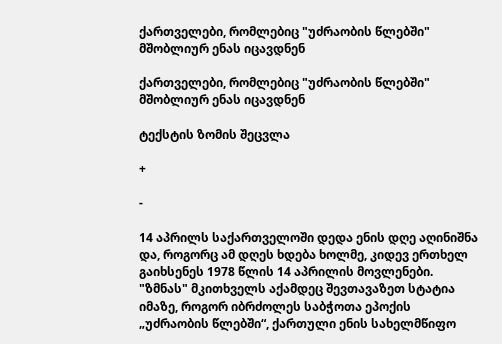ქართველები, რომლებიც "უძრაობის წლებში" მშობლიურ ენას იცავდნენ

ქართველები, რომლებიც "უძრაობის წლებში" მშობლიურ ენას იცავდნენ

ტექსტის ზომის შეცვლა

+

-

14 აპრილს საქართველოში დედა ენის დღე აღინიშნა და, როგორც ამ დღეს ხდება ხოლმე, კიდევ ერთხელ გაიხსენეს 1978 წლის 14 აპრილის მოვლენები. "ზმნას" მკითხველს აქამდეც შევთავაზეთ სტატია იმაზე, როგორ იბრძოლეს საბჭოთა ეპოქის „უძრაობის წლებში“, ქართული ენის სახელმწიფო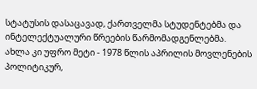სტატუსის დასაცავად, ქართველმა სტუდენტებმა და ინტელექტუალური წრეების წარმომადგენლებმა. ახლა კი უფრო მეტი - 1978 წლის აპრილის მოვლენების პოლიტიკურ,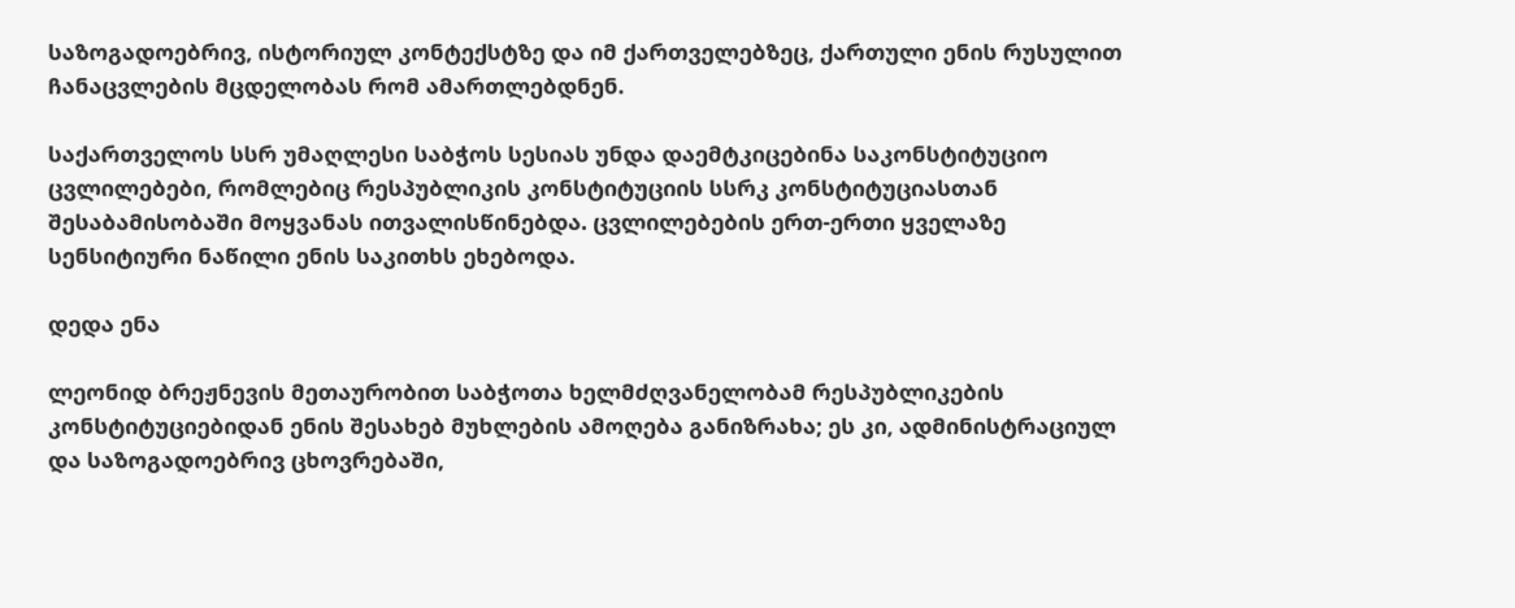საზოგადოებრივ, ისტორიულ კონტექსტზე და იმ ქართველებზეც, ქართული ენის რუსულით ჩანაცვლების მცდელობას რომ ამართლებდნენ.

საქართველოს სსრ უმაღლესი საბჭოს სესიას უნდა დაემტკიცებინა საკონსტიტუციო ცვლილებები, რომლებიც რესპუბლიკის კონსტიტუციის სსრკ კონსტიტუციასთან შესაბამისობაში მოყვანას ითვალისწინებდა. ცვლილებების ერთ-ერთი ყველაზე სენსიტიური ნაწილი ენის საკითხს ეხებოდა.

დედა ენა

ლეონიდ ბრეჟნევის მეთაურობით საბჭოთა ხელმძღვანელობამ რესპუბლიკების კონსტიტუციებიდან ენის შესახებ მუხლების ამოღება განიზრახა; ეს კი, ადმინისტრაციულ და საზოგადოებრივ ცხოვრებაში,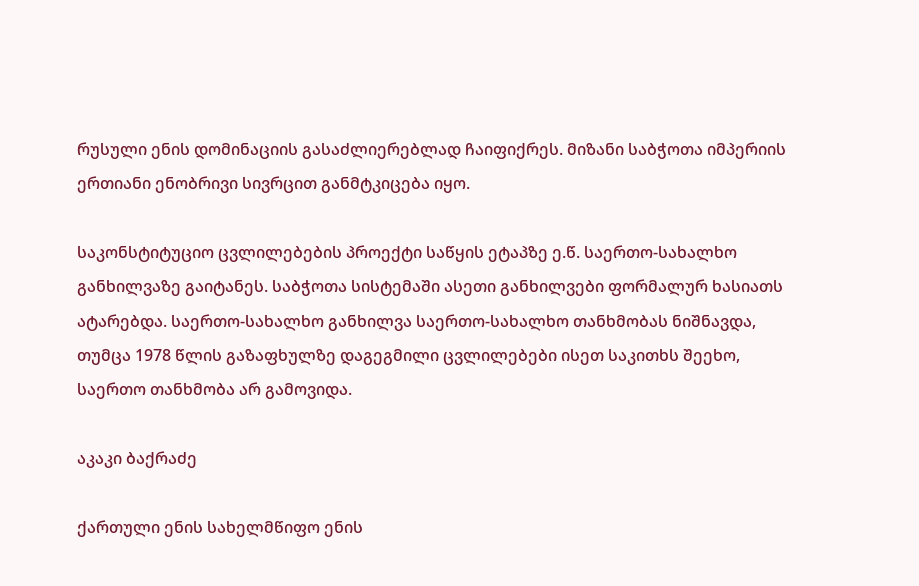რუსული ენის დომინაციის გასაძლიერებლად ჩაიფიქრეს. მიზანი საბჭოთა იმპერიის ერთიანი ენობრივი სივრცით განმტკიცება იყო.

საკონსტიტუციო ცვლილებების პროექტი საწყის ეტაპზე ე.წ. საერთო-სახალხო განხილვაზე გაიტანეს. საბჭოთა სისტემაში ასეთი განხილვები ფორმალურ ხასიათს ატარებდა. საერთო-სახალხო განხილვა საერთო-სახალხო თანხმობას ნიშნავდა, თუმცა 1978 წლის გაზაფხულზე დაგეგმილი ცვლილებები ისეთ საკითხს შეეხო, საერთო თანხმობა არ გამოვიდა.

აკაკი ბაქრაძე

ქართული ენის სახელმწიფო ენის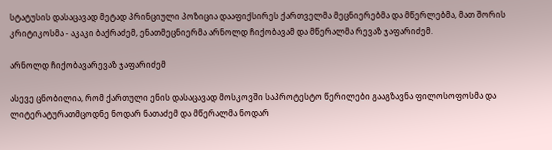სტატუსის დასაცავად მეტად პრინციული პოზიცია დააფიქსირეს ქართველმა მეცნიერებმა და მწერლებმა, მათ შორის კრიტიკოსმა - აკაკი ბაქრაძემ, ენათმეცნიერმა არნოლდ ჩიქობავამ და მწერალმა რევაზ ჯაფარიძემ.

არნოლდ ჩიქობავარევაზ ჯაფარიძემ

ასევე ცნობილია, რომ ქართული ენის დასაცავად მოსკოვში საპროტესტო წერილები გააგზავნა ფილოსოფოსმა და ლიტერატურათმცოდნე ნოდარ ნათაძემ და მწერალმა ნოდარ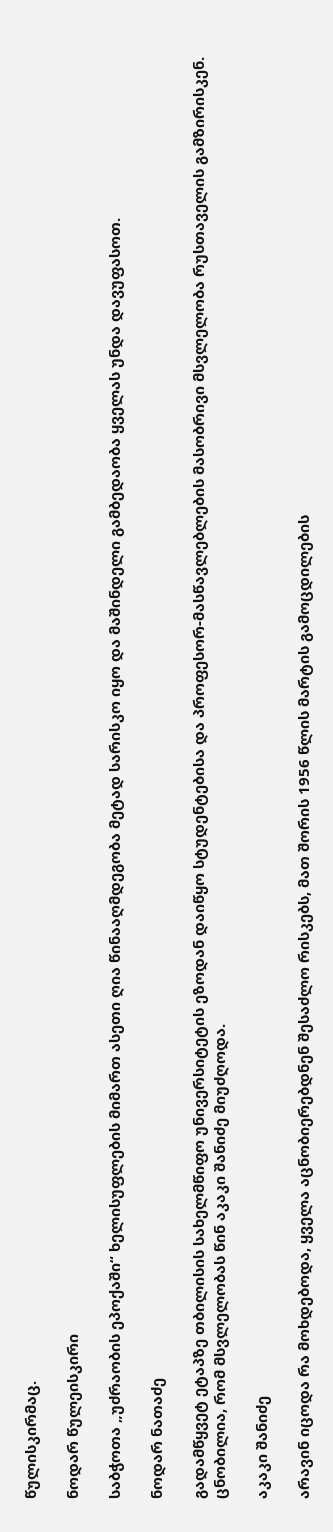წულისკირმაც.

ნოდარ წულეისკირი

საბჭოთა „უძრაობის ეპოქაში“ ხელისუფლების მიმართ ასეთი ღია წინააღმდეგობა მეტად სარისკო იყო და მაშინდელი გამბედაობა ყველას უნდა დავუფასოთ.

ნოდარ ნათაძე

გადამწყვეტ ეტაპზე თბილისის სახელმწიფო უნივერსიტეტის ეზოდან დაიწყო სტუდენტებისა და პროფესორ-მასწავლებლების მასობრივი მსვლელობა რუსთაველის გამზირისკენ. ცნობილია, რომ მსვლელობას წინ აკაკი შანიძე მიუძღოდა.

აკაკი შანიძე

არავინ იცოდა რა მოხდებოდა, ყველა აცნობიერებდნენ შესაძლო რისკებს, მათ შორის 1956 წლის მარტის გამოცდილების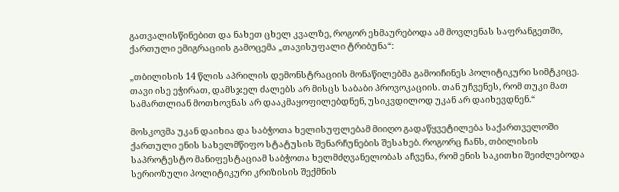გათვალისწინებით და ნახეთ ცხელ კვალზე, როგორ ეხმაურებოდა ამ მოვლენას საფრანგეთში, ქართული ემიგრაციის გამოცემა „თავისუფალი ტრიბუნა“:

„თბილისის 14 წლის აპრილის დემონსტრაციის მონაწილებმა გამოიჩინეს პოლიტიკური სიმტკიცე. თავი ისე ეჭირათ, დამსჯელ ძალებს არ მისცს საბაბი პროვოკაციის. თან უჩვენეს, რომ თუკი მათ სამართლიან მოთხოვნას არ დააკმაყოფილებდნენ, უსიკვდილოდ უკან არ დაიხევდნენ.“

მოსკოვმა უკან დაიხია და საბჭოთა ხელისუფლებამ მიიღო გადაწყვეტილება საქართველოში ქართული ენის სახელმწიფო სტატუსის შენარჩუნების შესახებ. როგორც ჩანს, თბილისის საპროტესტო მანიფესტაციამ საბჭოთა ხელმძღვანელობას აჩვენა, რომ ენის საკითხი შეიძლებოდა სერიოზული პოლიტიკური კრიზისის შექმნის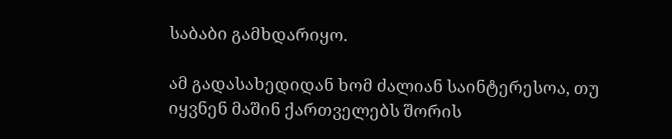საბაბი გამხდარიყო.

ამ გადასახედიდან ხომ ძალიან საინტერესოა, თუ იყვნენ მაშინ ქართველებს შორის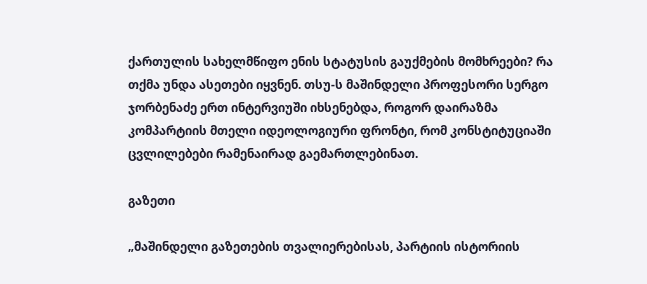ქართულის სახელმწიფო ენის სტატუსის გაუქმების მომხრეები? რა თქმა უნდა ასეთები იყვნენ. თსუ-ს მაშინდელი პროფესორი სერგო ჯორბენაძე ერთ ინტერვიუში იხსენებდა, როგორ დაირაზმა კომპარტიის მთელი იდეოლოგიური ფრონტი, რომ კონსტიტუციაში ცვლილებები რამენაირად გაემართლებინათ.

გაზეთი

„მაშინდელი გაზეთების თვალიერებისას, პარტიის ისტორიის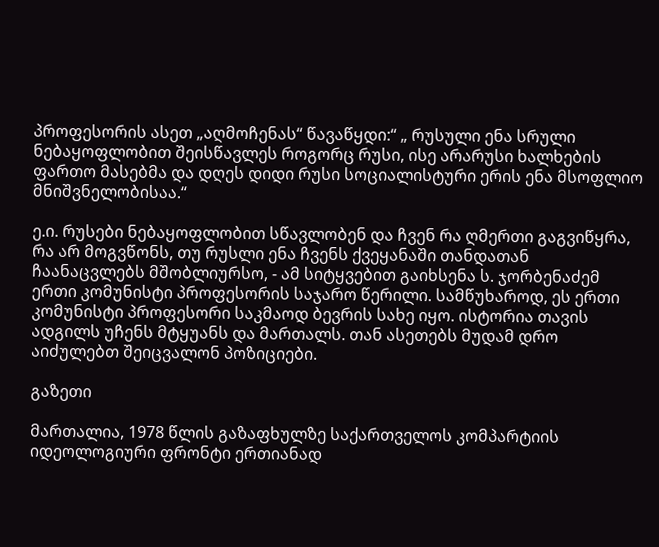პროფესორის ასეთ „აღმოჩენას“ წავაწყდი:“ „ რუსული ენა სრული ნებაყოფლობით შეისწავლეს როგორც რუსი, ისე არარუსი ხალხების ფართო მასებმა და დღეს დიდი რუსი სოციალისტური ერის ენა მსოფლიო მნიშვნელობისაა.“

ე.ი. რუსები ნებაყოფლობით სწავლობენ და ჩვენ რა ღმერთი გაგვიწყრა, რა არ მოგვწონს, თუ რუსლი ენა ჩვენს ქვეყანაში თანდათან ჩაანაცვლებს მშობლიურსო, - ამ სიტყვებით გაიხსენა ს. ჯორბენაძემ ერთი კომუნისტი პროფესორის საჯარო წერილი. სამწუხაროდ, ეს ერთი კომუნისტი პროფესორი საკმაოდ ბევრის სახე იყო. ისტორია თავის ადგილს უჩენს მტყუანს და მართალს. თან ასეთებს მუდამ დრო აიძულებთ შეიცვალონ პოზიციები.

გაზეთი

მართალია, 1978 წლის გაზაფხულზე საქართველოს კომპარტიის იდეოლოგიური ფრონტი ერთიანად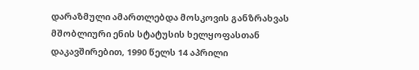დარაზმული ამართლებდა მოსკოვის განზრახვას მშობლიური ენის სტატუსის ხელყოფასთან დაკავშირებით, 1990 წელს 14 აპრილი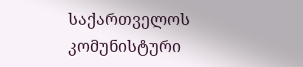საქართველოს კომუნისტური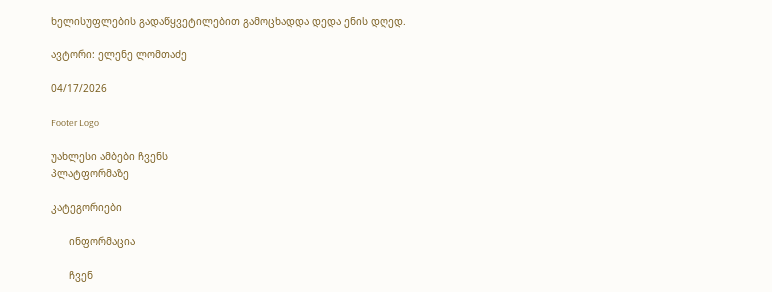ხელისუფლების გადაწყვეტილებით გამოცხადდა დედა ენის დღედ.

ავტორი: ელენე ლომთაძე

04/17/2026

Footer Logo

უახლესი ამბები ჩვენს
პლატფორმაზე

კატეგორიები

      ინფორმაცია

      ჩვენ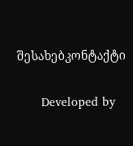შესახებკონტაქტი

      Developed by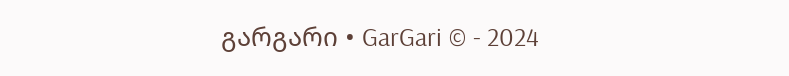გარგარი • GarGari © - 2024